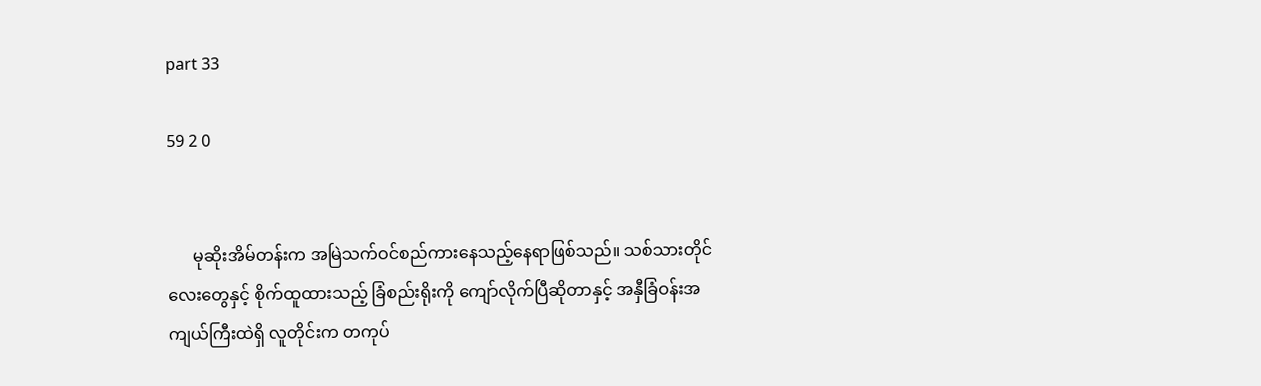part 33

59 2 0


      မုဆိုးအိမ်တန်းက အမြဲသက်ဝင်စည်ကားနေသည့်နေရာဖြစ်သည်။ သစ်သားတိုင်လေးတွေနှင့် စိုက်ထူထားသည့် ခြံစည်းရိုးကို ကျော်လိုက်ပြီဆိုတာနှင့် အနှီခြံဝန်းအကျယ်ကြီးထဲရှိ လူတိုင်းက တကုပ်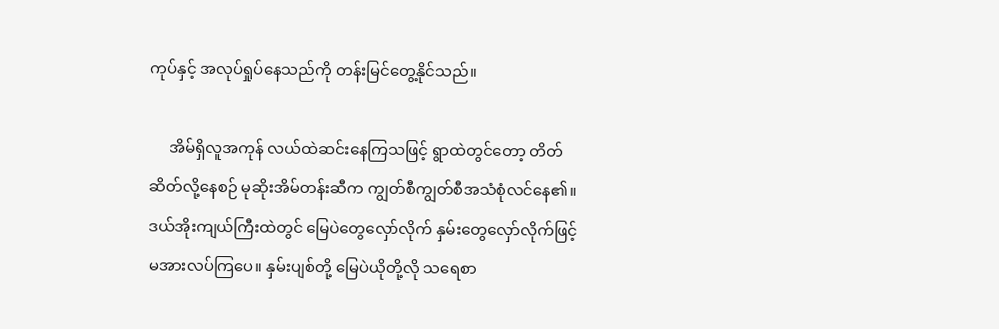ကုပ်နှင့် အလုပ်ရှုပ်နေသည်ကို တန်းမြင်တွေ့နိုင်သည်။

     အိမ်ရှိလူအကုန် လယ်ထဲဆင်းနေကြသဖြင့် ရွာထဲတွင်တော့ တိတ်ဆိတ်လို့နေစဉ် မုဆိုးအိမ်တန်းဆီက ကျွတ်စီကျွတ်စီအသံစုံလင်နေ၏။ ဒယ်အိုးကျယ်ကြီးထဲတွင် မြေပဲတွေလှော်လိုက် နှမ်းတွေလှော်လိုက်ဖြင့် မအားလပ်ကြပေ။ နှမ်းပျစ်တို့ မြေပဲယိုတို့လို သရေစာ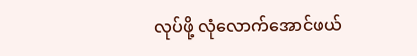လုပ်ဖို့ လုံလောက်အောင်ဖယ်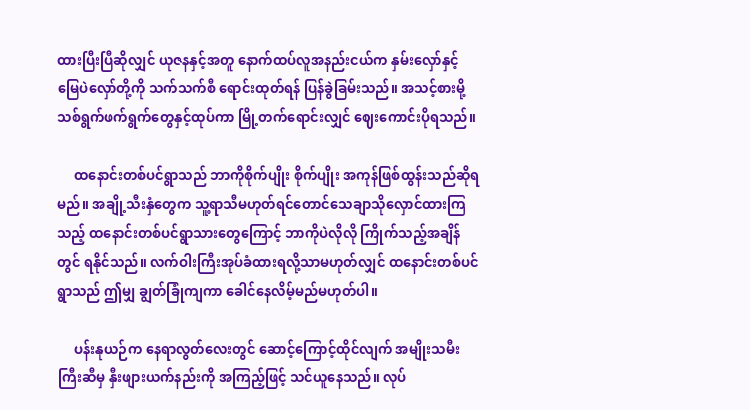ထားပြီးပြီဆိုလျှင် ယုဇနနှင့်အတူ နောက်ထပ်လူအနည်းငယ်က နှမ်းလှော်နှင့် မြေပဲလှော်တို့ကို သက်သက်စီ ရောင်းထုတ်ရန် ပြန်ခွဲခြမ်းသည်။ အသင့်စားမို့ သစ်ရွက်ဖက်ရွက်တွေနှင့်ထုပ်ကာ မြို့တက်ရောင်းလျှင် ဈေးကောင်းပိုရသည်။

     ထနောင်းတစ်ပင်ရွာသည် ဘာကိုစိုက်ပျိုး စိုက်ပျိုး အကုန်ဖြစ်ထွန်းသည်ဆိုရမည်။ အချို့သီးနှံတွေက သူ့ရာသီမဟုတ်ရင်တောင်သေချာသိုလှောင်ထားကြသည့် ထနောင်းတစ်ပင်ရွာသားတွေကြောင့် ဘာကိုပဲလိုလို ကြိုက်သည့်အချိန်တွင် ရနိုင်သည်။ လက်ဝါးကြီးအုပ်ခံထားရလို့သာမဟုတ်လျှင် ထနောင်းတစ်ပင်ရွာသည် ဤမျှ ချွတ်ခြုံကျကာ ခေါင်နေလိမ့်မည်မဟုတ်ပါ။

     ပန်းနုယဉ်က နေရာလွတ်လေးတွင် ဆောင့်ကြောင့်ထိုင်လျက် အမျိုးသမီးကြီးဆီမှ နှီးဖျားယက်နည်းကို အကြည့်ဖြင့် သင်ယူနေသည်။ လုပ်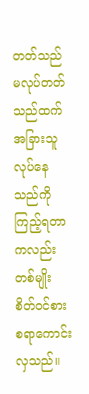တတ်သည် မလုပ်တတ်သည်ထက် အခြားသူ လုပ်နေသည်ကို ကြည့်ရတာကလည်း တစ်မျိုး စိတ်ဝင်စားစရာကောင်းလှသည်။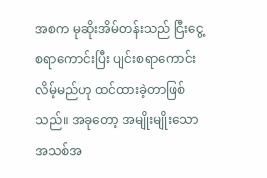အစက မုဆိုးအိမ်တန်းသည် ငြီးငွေ့စရာကောင်းပြီး ပျင်းစရာကောင်းလိမ့်မည်ဟု ထင်ထားခဲ့တာဖြစ်သည်။ အခုတော့ အမျိုးမျိုးသော အသစ်အ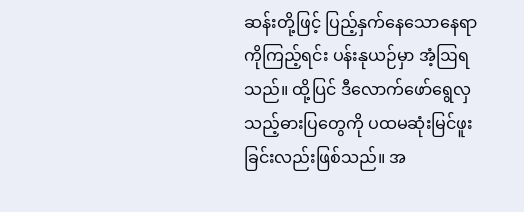ဆန်းတို့ဖြင့် ပြည့်နှက်နေသောနေရာကိုကြည့်ရင်း ပန်းနုယဉ်မှာ အံ့ဩရသည်။ ထို့ပြင် ဒီလောက်ဖော်ရွေလှသည့်ဓားပြတွေကို ပထမဆုံးမြင်ဖူးခြင်းလည်းဖြစ်သည်။ အ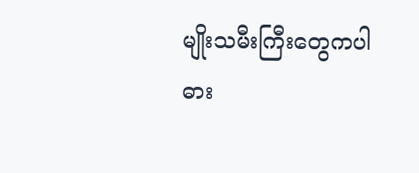မျိုးသမီးကြီးတွေကပါ ဓား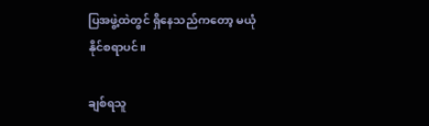ပြအဖွဲ့ထဲတွင် ရှိနေသည်ကတော့ မယုံနိုင်စရာပင်။

ချစ်ရသူ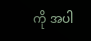ကို အပါ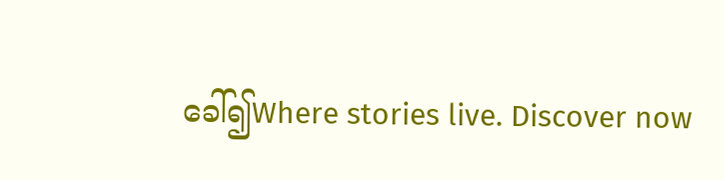ခေါ်၍Where stories live. Discover now